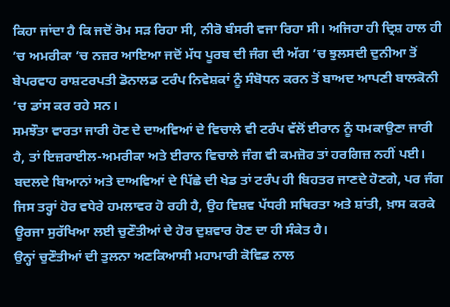ਕਿਹਾ ਜਾਂਦਾ ਹੈ ਕਿ ਜਦੋਂ ਰੋਮ ਸੜ ਰਿਹਾ ਸੀ, ਨੀਰੋ ਬੰਸਰੀ ਵਜਾ ਰਿਹਾ ਸੀ। ਅਜਿਹਾ ਹੀ ਦ੍ਰਿਸ਼ ਹਾਲ ਹੀ ’ਚ ਅਮਰੀਕਾ ’ਚ ਨਜ਼ਰ ਆਇਆ ਜਦੋਂ ਮੱਧ ਪੂਰਬ ਦੀ ਜੰਗ ਦੀ ਅੱਗ ’ਚ ਝੁਲਸਦੀ ਦੁਨੀਆ ਤੋਂ ਬੇਪਰਵਾਹ ਰਾਸ਼ਟਰਪਤੀ ਡੋਨਾਲਡ ਟਰੰਪ ਨਿਵੇਸ਼ਕਾਂ ਨੂੰ ਸੰਬੋਧਨ ਕਰਨ ਤੋਂ ਬਾਅਦ ਆਪਣੀ ਬਾਲਕੋਨੀ ’ਚ ਡਾਂਸ ਕਰ ਰਹੇ ਸਨ।
ਸਮਝੌਤਾ ਵਾਰਤਾ ਜਾਰੀ ਹੋਣ ਦੇ ਦਾਅਵਿਆਂ ਦੇ ਵਿਚਾਲੇ ਵੀ ਟਰੰਪ ਵੱਲੋਂ ਈਰਾਨ ਨੂੰ ਧਮਕਾਉਣਾ ਜਾਰੀ ਹੈ, ਤਾਂ ਇਜ਼ਰਾਈਲ-ਅਮਰੀਕਾ ਅਤੇ ਈਰਾਨ ਵਿਚਾਲੇ ਜੰਗ ਵੀ ਕਮਜ਼ੋਰ ਤਾਂ ਹਰਗਿਜ਼ ਨਹੀਂ ਪਈ। ਬਦਲਦੇ ਬਿਆਨਾਂ ਅਤੇ ਦਾਅਵਿਆਂ ਦੇ ਪਿੱਛੇ ਦੀ ਖੇਡ ਤਾਂ ਟਰੰਪ ਹੀ ਬਿਹਤਰ ਜਾਣਦੇ ਹੋਣਗੇ, ਪਰ ਜੰਗ ਜਿਸ ਤਰ੍ਹਾਂ ਹੋਰ ਵਧੇਰੇ ਹਮਲਾਵਰ ਹੋ ਰਹੀ ਹੈ, ਉਹ ਵਿਸ਼ਵ ਪੱਧਰੀ ਸਥਿਰਤਾ ਅਤੇ ਸ਼ਾਂਤੀ, ਖ਼ਾਸ ਕਰਕੇ ਊਰਜਾ ਸੁਰੱਖਿਆ ਲਈ ਚੁਣੌਤੀਆਂ ਦੇ ਹੋਰ ਦੁਸ਼ਵਾਰ ਹੋਣ ਦਾ ਹੀ ਸੰਕੇਤ ਹੈ।
ਉਨ੍ਹਾਂ ਚੁਣੌਤੀਆਂ ਦੀ ਤੁਲਨਾ ਅਣਕਿਆਸੀ ਮਹਾਮਾਰੀ ਕੋਵਿਡ ਨਾਲ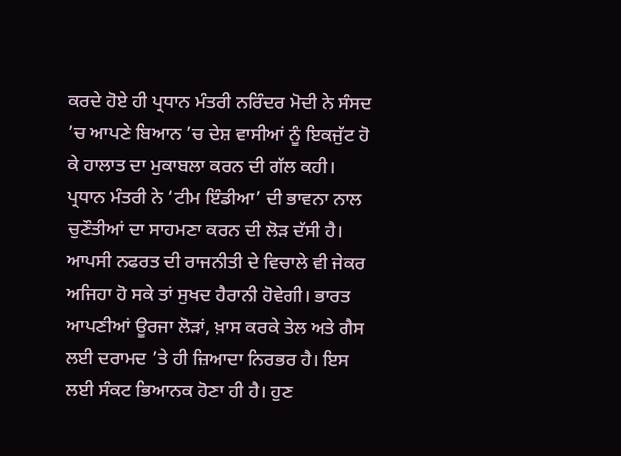ਕਰਦੇ ਹੋਏ ਹੀ ਪ੍ਰਧਾਨ ਮੰਤਰੀ ਨਰਿੰਦਰ ਮੋਦੀ ਨੇ ਸੰਸਦ ’ਚ ਆਪਣੇ ਬਿਆਨ ’ਚ ਦੇਸ਼ ਵਾਸੀਆਂ ਨੂੰ ਇਕਜੁੱਟ ਹੋ ਕੇ ਹਾਲਾਤ ਦਾ ਮੁਕਾਬਲਾ ਕਰਨ ਦੀ ਗੱਲ ਕਹੀ। ਪ੍ਰਧਾਨ ਮੰਤਰੀ ਨੇ ‘ਟੀਮ ਇੰਡੀਆ’ ਦੀ ਭਾਵਨਾ ਨਾਲ ਚੁਣੌਤੀਆਂ ਦਾ ਸਾਹਮਣਾ ਕਰਨ ਦੀ ਲੋੜ ਦੱਸੀ ਹੈ।
ਆਪਸੀ ਨਫਰਤ ਦੀ ਰਾਜਨੀਤੀ ਦੇ ਵਿਚਾਲੇ ਵੀ ਜੇਕਰ ਅਜਿਹਾ ਹੋ ਸਕੇ ਤਾਂ ਸੁਖਦ ਹੈਰਾਨੀ ਹੋਵੇਗੀ। ਭਾਰਤ ਆਪਣੀਆਂ ਊਰਜਾ ਲੋੜਾਂ, ਖ਼ਾਸ ਕਰਕੇ ਤੇਲ ਅਤੇ ਗੈਸ ਲਈ ਦਰਾਮਦ ’ਤੇ ਹੀ ਜ਼ਿਆਦਾ ਨਿਰਭਰ ਹੈ। ਇਸ ਲਈ ਸੰਕਟ ਭਿਆਨਕ ਹੋਣਾ ਹੀ ਹੈ। ਹੁਣ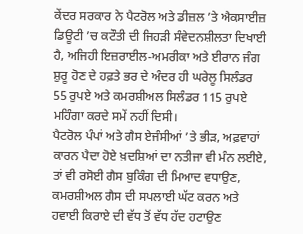ਕੇਂਦਰ ਸਰਕਾਰ ਨੇ ਪੈਟਰੋਲ ਅਤੇ ਡੀਜ਼ਲ ’ਤੇ ਐਕਸਾਈਜ਼ ਡਿਊਟੀ ’ਚ ਕਟੌਤੀ ਦੀ ਜਿਹੜੀ ਸੰਵੇਦਨਸ਼ੀਲਤਾ ਦਿਖਾਈ ਹੈ, ਅਜਿਹੀ ਇਜ਼ਰਾਈਲ-ਅਮਰੀਕਾ ਅਤੇ ਈਰਾਨ ਜੰਗ ਸ਼ੁਰੂ ਹੋਣ ਦੇ ਹਫ਼ਤੇ ਭਰ ਦੇ ਅੰਦਰ ਹੀ ਘਰੇਲੂ ਸਿਲੰਡਰ 55 ਰੁਪਏ ਅਤੇ ਕਮਰਸ਼ੀਅਲ ਸਿਲੰਡਰ 115 ਰੁਪਏ ਮਹਿੰਗਾ ਕਰਦੇ ਸਮੇਂ ਨਹੀਂ ਦਿਸੀ।
ਪੈਟਰੋਲ ਪੰਪਾਂ ਅਤੇ ਗੈਸ ਏਜੰਸੀਆਂ ’ਤੇ ਭੀੜ, ਅਫ਼ਵਾਹਾਂ ਕਾਰਨ ਪੈਦਾ ਹੋਏ ਖ਼ਦਸ਼ਿਆਂ ਦਾ ਨਤੀਜਾ ਵੀ ਮੰਨ ਲਈਏ, ਤਾਂ ਵੀ ਰਸੋਈ ਗੈਸ ਬੁਕਿੰਗ ਦੀ ਮਿਆਦ ਵਧਾਉਣ, ਕਮਰਸ਼ੀਅਲ ਗੈਸ ਦੀ ਸਪਲਾਈ ਘੱਟ ਕਰਨ ਅਤੇ ਹਵਾਈ ਕਿਰਾਏ ਦੀ ਵੱਧ ਤੋਂ ਵੱਧ ਹੱਦ ਹਟਾਉਣ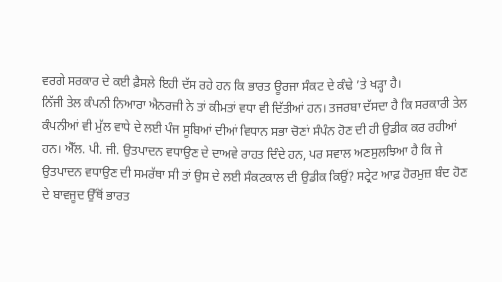ਵਰਗੇ ਸਰਕਾਰ ਦੇ ਕਈ ਫ਼ੈਸਲੇ ਇਹੀ ਦੱਸ ਰਹੇ ਹਨ ਕਿ ਭਾਰਤ ਊਰਜਾ ਸੰਕਟ ਦੇ ਕੰਢੇ ’ਤੇ ਖੜ੍ਹਾ ਹੈ।
ਨਿੱਜੀ ਤੇਲ ਕੰਪਨੀ ਨਿਆਰਾ ਐਨਰਜੀ ਨੇ ਤਾਂ ਕੀਮਤਾਂ ਵਧਾ ਵੀ ਦਿੱਤੀਆਂ ਹਨ। ਤਜਰਬਾ ਦੱਸਦਾ ਹੈ ਕਿ ਸਰਕਾਰੀ ਤੇਲ ਕੰਪਨੀਆਂ ਵੀ ਮੁੱਲ ਵਾਧੇ ਦੇ ਲਈ ਪੰਜ ਸੂਬਿਆਂ ਦੀਆਂ ਵਿਧਾਨ ਸਭਾ ਚੋਣਾਂ ਸੰਪੰਨ ਹੋਣ ਦੀ ਹੀ ਉਡੀਕ ਕਰ ਰਹੀਆਂ ਹਨ। ਐੱਲ. ਪੀ. ਜੀ. ਉਤਪਾਦਨ ਵਧਾਉਣ ਦੇ ਦਾਅਵੇ ਰਾਹਤ ਦਿੰਦੇ ਹਨ, ਪਰ ਸਵਾਲ ਅਣਸੁਲਝਿਆ ਹੈ ਕਿ ਜੇ ਉਤਪਾਦਨ ਵਧਾਉਣ ਦੀ ਸਮਰੱਥਾ ਸੀ ਤਾਂ ਉਸ ਦੇ ਲਈ ਸੰਕਟਕਾਲ ਦੀ ਉਡੀਕ ਕਿਉਂ? ਸਟ੍ਰੇਟ ਆਫ਼ ਹੋਰਮੁਜ਼ ਬੰਦ ਹੋਣ ਦੇ ਬਾਵਜੂਦ ਉੱਥੋਂ ਭਾਰਤ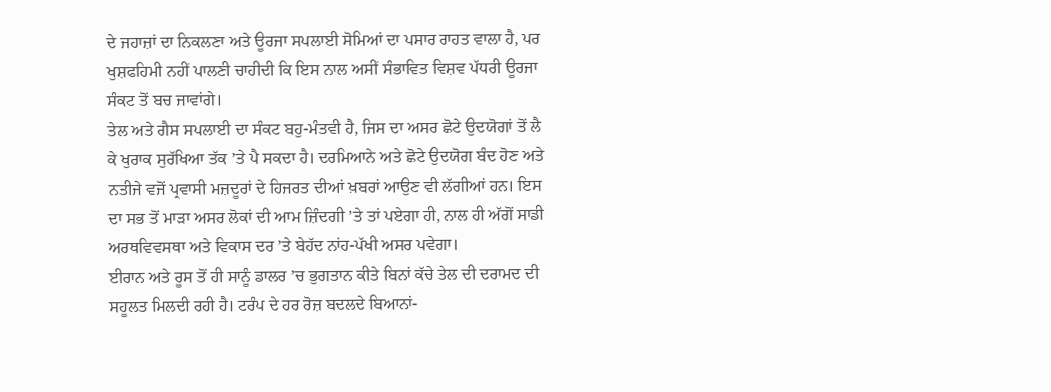ਦੇ ਜਹਾਜ਼ਾਂ ਦਾ ਨਿਕਲਣਾ ਅਤੇ ਊਰਜਾ ਸਪਲਾਈ ਸੋਮਿਆਂ ਦਾ ਪਸਾਰ ਰਾਹਤ ਵਾਲਾ ਹੈ, ਪਰ ਖੁਸ਼ਫਹਿਮੀ ਨਹੀਂ ਪਾਲਣੀ ਚਾਹੀਦੀ ਕਿ ਇਸ ਨਾਲ ਅਸੀਂ ਸੰਭਾਵਿਤ ਵਿਸ਼ਵ ਪੱਧਰੀ ਊਰਜਾ ਸੰਕਟ ਤੋਂ ਬਚ ਜਾਵਾਂਗੇ।
ਤੇਲ ਅਤੇ ਗੈਸ ਸਪਲਾਈ ਦਾ ਸੰਕਟ ਬਹੁ-ਮੰਤਵੀ ਹੈ, ਜਿਸ ਦਾ ਅਸਰ ਛੋਟੇ ਉਦਯੋਗਾਂ ਤੋਂ ਲੈ ਕੇ ਖੁਰਾਕ ਸੁਰੱਖਿਆ ਤੱਕ ’ਤੇ ਪੈ ਸਕਦਾ ਹੈ। ਦਰਮਿਆਨੇ ਅਤੇ ਛੋਟੇ ਉਦਯੋਗ ਬੰਦ ਹੋਣ ਅਤੇ ਨਤੀਜੇ ਵਜੋਂ ਪ੍ਰਵਾਸੀ ਮਜ਼ਦੂਰਾਂ ਦੇ ਹਿਜਰਤ ਦੀਆਂ ਖ਼ਬਰਾਂ ਆਉਣ ਵੀ ਲੱਗੀਆਂ ਹਨ। ਇਸ ਦਾ ਸਭ ਤੋਂ ਮਾੜਾ ਅਸਰ ਲੋਕਾਂ ਦੀ ਆਮ ਜ਼ਿੰਦਗੀ ’ਤੇ ਤਾਂ ਪਏਗਾ ਹੀ, ਨਾਲ ਹੀ ਅੱਗੋਂ ਸਾਡੀ ਅਰਥਵਿਵਸਥਾ ਅਤੇ ਵਿਕਾਸ ਦਰ ’ਤੇ ਬੇਹੱਦ ਨਾਂਹ-ਪੱਖੀ ਅਸਰ ਪਵੇਗਾ।
ਈਰਾਨ ਅਤੇ ਰੂਸ ਤੋਂ ਹੀ ਸਾਨੂੰ ਡਾਲਰ ’ਚ ਭੁਗਤਾਨ ਕੀਤੇ ਬਿਨਾਂ ਕੱਚੇ ਤੇਲ ਦੀ ਦਰਾਮਦ ਦੀ ਸਹੂਲਤ ਮਿਲਦੀ ਰਹੀ ਹੈ। ਟਰੰਪ ਦੇ ਹਰ ਰੋਜ਼ ਬਦਲਦੇ ਬਿਆਨਾਂ-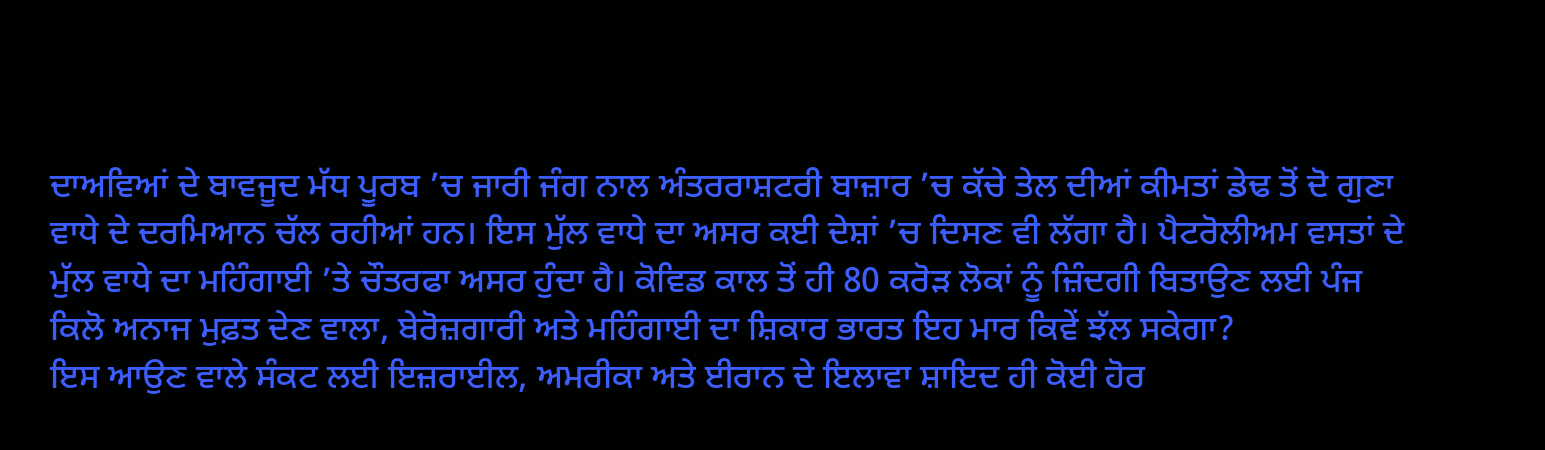ਦਾਅਵਿਆਂ ਦੇ ਬਾਵਜੂਦ ਮੱਧ ਪੂਰਬ ’ਚ ਜਾਰੀ ਜੰਗ ਨਾਲ ਅੰਤਰਰਾਸ਼ਟਰੀ ਬਾਜ਼ਾਰ ’ਚ ਕੱਚੇ ਤੇਲ ਦੀਆਂ ਕੀਮਤਾਂ ਡੇਢ ਤੋਂ ਦੋ ਗੁਣਾ ਵਾਧੇ ਦੇ ਦਰਮਿਆਨ ਚੱਲ ਰਹੀਆਂ ਹਨ। ਇਸ ਮੁੱਲ ਵਾਧੇ ਦਾ ਅਸਰ ਕਈ ਦੇਸ਼ਾਂ ’ਚ ਦਿਸਣ ਵੀ ਲੱਗਾ ਹੈ। ਪੈਟਰੋਲੀਅਮ ਵਸਤਾਂ ਦੇ ਮੁੱਲ ਵਾਧੇ ਦਾ ਮਹਿੰਗਾਈ ’ਤੇ ਚੌਤਰਫਾ ਅਸਰ ਹੁੰਦਾ ਹੈ। ਕੋਵਿਡ ਕਾਲ ਤੋਂ ਹੀ 80 ਕਰੋੜ ਲੋਕਾਂ ਨੂੰ ਜ਼ਿੰਦਗੀ ਬਿਤਾਉਣ ਲਈ ਪੰਜ ਕਿਲੋ ਅਨਾਜ ਮੁਫ਼ਤ ਦੇਣ ਵਾਲਾ, ਬੇਰੋਜ਼ਗਾਰੀ ਅਤੇ ਮਹਿੰਗਾਈ ਦਾ ਸ਼ਿਕਾਰ ਭਾਰਤ ਇਹ ਮਾਰ ਕਿਵੇਂ ਝੱਲ ਸਕੇਗਾ?
ਇਸ ਆਉਣ ਵਾਲੇ ਸੰਕਟ ਲਈ ਇਜ਼ਰਾਈਲ, ਅਮਰੀਕਾ ਅਤੇ ਈਰਾਨ ਦੇ ਇਲਾਵਾ ਸ਼ਾਇਦ ਹੀ ਕੋਈ ਹੋਰ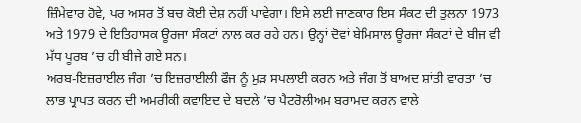ਜ਼ਿੰਮੇਵਾਰ ਹੋਵੇ, ਪਰ ਅਸਰ ਤੋਂ ਬਚ ਕੋਈ ਦੇਸ਼ ਨਹੀਂ ਪਾਵੇਗਾ। ਇਸੇ ਲਈ ਜਾਣਕਾਰ ਇਸ ਸੰਕਟ ਦੀ ਤੁਲਨਾ 1973 ਅਤੇ 1979 ਦੇ ਇਤਿਹਾਸਕ ਊਰਜਾ ਸੰਕਟਾਂ ਨਾਲ ਕਰ ਰਹੇ ਹਨ। ਉਨ੍ਹਾਂ ਦੋਵਾਂ ਬੇਮਿਸਾਲ ਊਰਜਾ ਸੰਕਟਾਂ ਦੇ ਬੀਜ ਵੀ ਮੱਧ ਪੂਰਬ ’ਚ ਹੀ ਬੀਜੇ ਗਏ ਸਨ।
ਅਰਬ-ਇਜ਼ਰਾਈਲ ਜੰਗ ’ਚ ਇਜ਼ਰਾਈਲੀ ਫੌਜ ਨੂੰ ਮੁੜ ਸਪਲਾਈ ਕਰਨ ਅਤੇ ਜੰਗ ਤੋਂ ਬਾਅਦ ਸ਼ਾਂਤੀ ਵਾਰਤਾ ’ਚ ਲਾਭ ਪ੍ਰਾਪਤ ਕਰਨ ਦੀ ਅਮਰੀਕੀ ਕਵਾਇਦ ਦੇ ਬਦਲੇ ’ਚ ਪੈਟਰੋਲੀਅਮ ਬਰਾਮਦ ਕਰਨ ਵਾਲੇ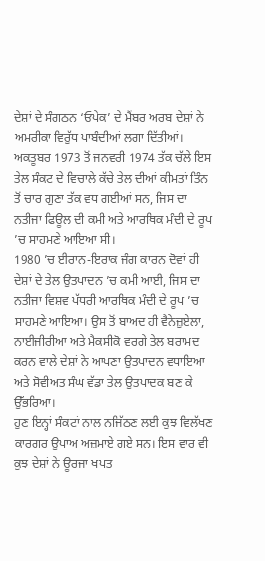ਦੇਸ਼ਾਂ ਦੇ ਸੰਗਠਨ ‘ਓਪੇਕ’ ਦੇ ਮੈਂਬਰ ਅਰਬ ਦੇਸ਼ਾਂ ਨੇ ਅਮਰੀਕਾ ਵਿਰੁੱਧ ਪਾਬੰਦੀਆਂ ਲਗਾ ਦਿੱਤੀਆਂ।
ਅਕਤੂਬਰ 1973 ਤੋਂ ਜਨਵਰੀ 1974 ਤੱਕ ਚੱਲੇ ਇਸ ਤੇਲ ਸੰਕਟ ਦੇ ਵਿਚਾਲੇ ਕੱਚੇ ਤੇਲ ਦੀਆਂ ਕੀਮਤਾਂ ਤਿੰਨ ਤੋਂ ਚਾਰ ਗੁਣਾ ਤੱਕ ਵਧ ਗਈਆਂ ਸਨ, ਜਿਸ ਦਾ ਨਤੀਜਾ ਫਿਊਲ ਦੀ ਕਮੀ ਅਤੇ ਆਰਥਿਕ ਮੰਦੀ ਦੇ ਰੂਪ ’ਚ ਸਾਹਮਣੇ ਆਇਆ ਸੀ।
1980 ’ਚ ਈਰਾਨ-ਇਰਾਕ ਜੰਗ ਕਾਰਨ ਦੋਵਾਂ ਹੀ ਦੇਸ਼ਾਂ ਦੇ ਤੇਲ ਉਤਪਾਦਨ ’ਚ ਕਮੀ ਆਈ, ਜਿਸ ਦਾ ਨਤੀਜਾ ਵਿਸ਼ਵ ਪੱਧਰੀ ਆਰਥਿਕ ਮੰਦੀ ਦੇ ਰੂਪ ’ਚ ਸਾਹਮਣੇ ਆਇਆ। ਉਸ ਤੋਂ ਬਾਅਦ ਹੀ ਵੈਨੇਜ਼ੁਏਲਾ, ਨਾਈਜੀਰੀਆ ਅਤੇ ਮੈਕਸੀਕੋ ਵਰਗੇ ਤੇਲ ਬਰਾਮਦ ਕਰਨ ਵਾਲੇ ਦੇਸ਼ਾਂ ਨੇ ਆਪਣਾ ਉਤਪਾਦਨ ਵਧਾਇਆ ਅਤੇ ਸੋਵੀਅਤ ਸੰਘ ਵੱਡਾ ਤੇਲ ਉਤਪਾਦਕ ਬਣ ਕੇ ਉੱਭਰਿਆ।
ਹੁਣ ਇਨ੍ਹਾਂ ਸੰਕਟਾਂ ਨਾਲ ਨਜਿੱਠਣ ਲਈ ਕੁਝ ਵਿਲੱਖਣ ਕਾਰਗਰ ਉਪਾਅ ਅਜ਼ਮਾਏ ਗਏ ਸਨ। ਇਸ ਵਾਰ ਵੀ ਕੁਝ ਦੇਸ਼ਾਂ ਨੇ ਊਰਜਾ ਖਪਤ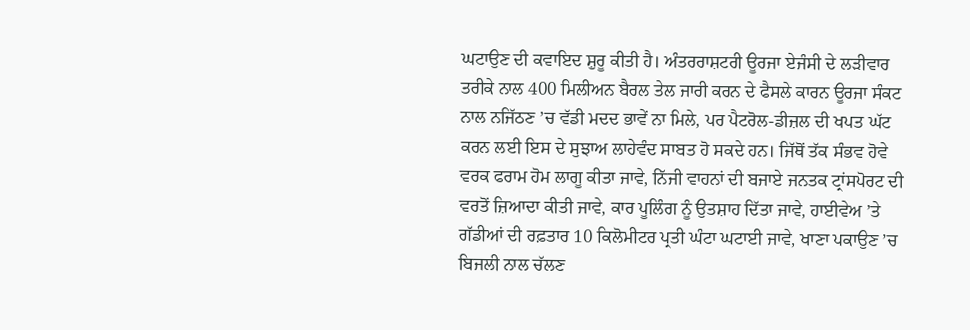ਘਟਾਉਣ ਦੀ ਕਵਾਇਦ ਸ਼ੁਰੂ ਕੀਤੀ ਹੈ। ਅੰਤਰਰਾਸ਼ਟਰੀ ਊਰਜਾ ਏਜੰਸੀ ਦੇ ਲੜੀਵਾਰ ਤਰੀਕੇ ਨਾਲ 400 ਮਿਲੀਅਨ ਬੈਰਲ ਤੇਲ ਜਾਰੀ ਕਰਨ ਦੇ ਫੈਸਲੇ ਕਾਰਨ ਊਰਜਾ ਸੰਕਟ ਨਾਲ ਨਜਿੱਠਣ ’ਚ ਵੱਡੀ ਮਦਦ ਭਾਵੇਂ ਨਾ ਮਿਲੇ, ਪਰ ਪੈਟਰੋਲ-ਡੀਜ਼ਲ ਦੀ ਖਪਤ ਘੱਟ ਕਰਨ ਲਈ ਇਸ ਦੇ ਸੁਝਾਅ ਲਾਹੇਵੰਦ ਸਾਬਤ ਹੋ ਸਕਦੇ ਹਨ। ਜਿੱਥੋਂ ਤੱਕ ਸੰਭਵ ਹੋਵੇ ਵਰਕ ਫਰਾਮ ਹੋਮ ਲਾਗੂ ਕੀਤਾ ਜਾਵੇ, ਨਿੱਜੀ ਵਾਹਨਾਂ ਦੀ ਬਜਾਏ ਜਨਤਕ ਟ੍ਰਾਂਸਪੋਰਟ ਦੀ ਵਰਤੋਂ ਜ਼ਿਆਦਾ ਕੀਤੀ ਜਾਵੇ, ਕਾਰ ਪੂਲਿੰਗ ਨੂੰ ਉਤਸ਼ਾਹ ਦਿੱਤਾ ਜਾਵੇ, ਹਾਈਵੇਅ ’ਤੇ ਗੱਡੀਆਂ ਦੀ ਰਫ਼ਤਾਰ 10 ਕਿਲੋਮੀਟਰ ਪ੍ਰਤੀ ਘੰਟਾ ਘਟਾਈ ਜਾਵੇ, ਖਾਣਾ ਪਕਾਉਣ ’ਚ ਬਿਜਲੀ ਨਾਲ ਚੱਲਣ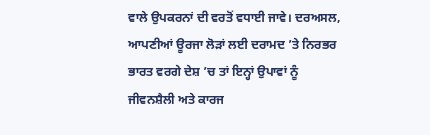ਵਾਲੇ ਉਪਕਰਨਾਂ ਦੀ ਵਰਤੋਂ ਵਧਾਈ ਜਾਵੇ। ਦਰਅਸਲ, ਆਪਣੀਆਂ ਊਰਜਾ ਲੋੜਾਂ ਲਈ ਦਰਾਮਦ ’ਤੇ ਨਿਰਭਰ ਭਾਰਤ ਵਰਗੇ ਦੇਸ਼ ’ਚ ਤਾਂ ਇਨ੍ਹਾਂ ਉਪਾਵਾਂ ਨੂੰ ਜੀਵਨਸ਼ੈਲੀ ਅਤੇ ਕਾਰਜ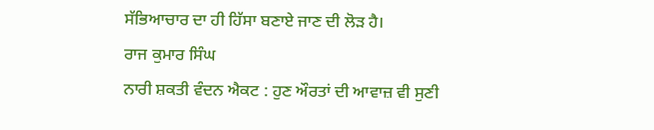ਸੱਭਿਆਚਾਰ ਦਾ ਹੀ ਹਿੱਸਾ ਬਣਾਏ ਜਾਣ ਦੀ ਲੋੜ ਹੈ।
ਰਾਜ ਕੁਮਾਰ ਸਿੰਘ
ਨਾਰੀ ਸ਼ਕਤੀ ਵੰਦਨ ਐਕਟ : ਹੁਣ ਔਰਤਾਂ ਦੀ ਆਵਾਜ਼ ਵੀ ਸੁਣੀ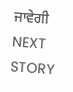ਜਾਵੇਗੀ
NEXT STORY